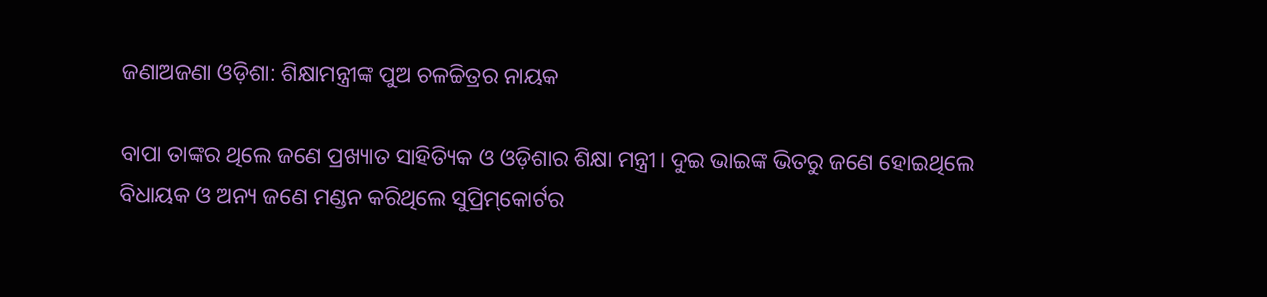ଜଣାଅଜଣା ଓଡ଼ିଶା: ଶିକ୍ଷାମନ୍ତ୍ରୀଙ୍କ ପୁଅ ଚଳଚ୍ଚିତ୍ରର ନାୟକ

ବାପା ତାଙ୍କର ଥିଲେ ଜଣେ ପ୍ରଖ୍ୟାତ ସାହିତ୍ୟିକ ଓ ଓଡ଼ିଶାର ଶିକ୍ଷା ମନ୍ତ୍ରୀ। ଦୁଇ ଭାଇଙ୍କ ଭିତରୁ ଜଣେ ହୋଇଥିଲେ ବିଧାୟକ ଓ ଅନ୍ୟ ଜଣେ ମଣ୍ଡନ କରିଥିଲେ ସୁପ୍ରିମ୍‌କୋର୍ଟର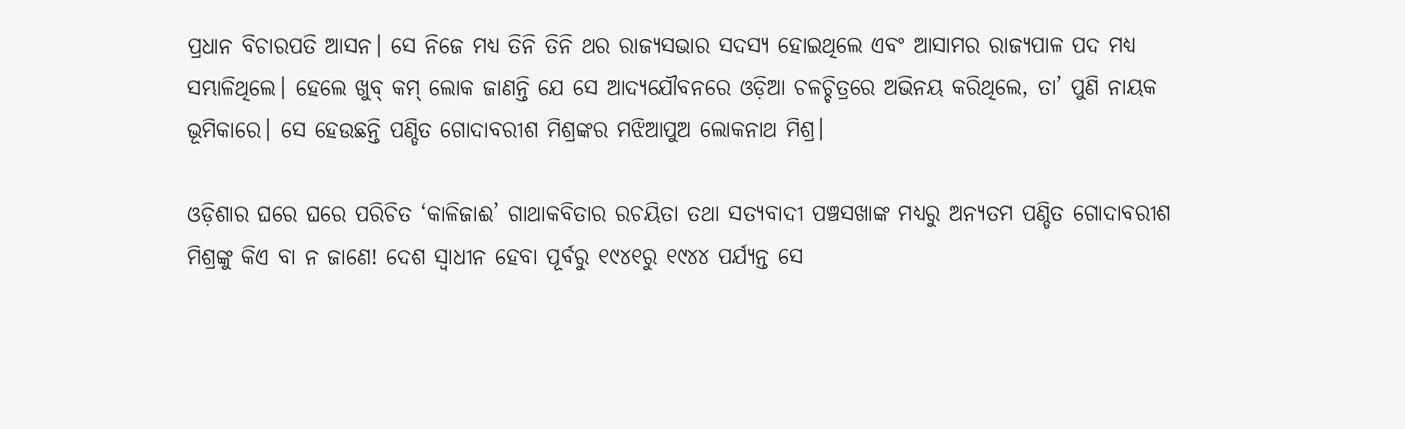ପ୍ରଧାନ ବିଚାରପତି ଆସନ। ସେ ନିଜେ ମଧ୍ୟ ତିନି ତିନି ଥର ରାଜ୍ୟସଭାର ସଦସ୍ୟ ହୋଇଥିଲେ ଏବଂ ଆସାମର ରାଜ୍ୟପାଳ ପଦ ମଧ୍ୟ ସମ୍ଭାଳିଥିଲେ। ହେଲେ ଖୁବ୍ କମ୍‌ ଲୋକ ଜାଣନ୍ତି ଯେ ସେ ଆଦ୍ୟଯୌବନରେ ଓଡ଼ିଆ ଚଳଚ୍ଚିତ୍ରରେ ଅଭିନୟ କରିଥିଲେ, ତା’ ପୁଣି ନାୟକ ଭୂମିକାରେ। ସେ ହେଉଛନ୍ତି ପଣ୍ଡିତ ଗୋଦାବରୀଶ ମିଶ୍ରଙ୍କର ମଝିଆପୁଅ ଲୋକନାଥ ମିଶ୍ର।

ଓଡ଼ିଶାର ଘରେ ଘରେ ପରିଚିତ ‘କାଳିଜାଈ’ ଗାଥାକବିତାର ରଚୟିତା ତଥା ସତ୍ୟବାଦୀ ପଞ୍ଚସଖାଙ୍କ ମଧ୍ୟରୁ ଅନ୍ୟତମ ପଣ୍ଡିତ ଗୋଦାବରୀଶ ମିଶ୍ରଙ୍କୁ କିଏ ବା ନ ଜାଣେ! ଦେଶ ସ୍ବାଧୀନ ହେବା ପୂର୍ବରୁ ୧୯୪୧ରୁ ୧୯୪୪ ପର୍ଯ୍ୟନ୍ତ ସେ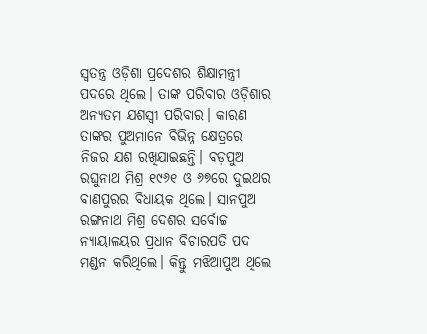ସ୍ବତନ୍ତ୍ର ଓଡ଼ିଶା ପ୍ରଦେଶର ଶିକ୍ଷାମନ୍ତ୍ରୀ ପଦରେ ଥିଲେ। ତାଙ୍କ ପରିବାର ଓଡ଼ିଶାର ଅନ୍ୟତମ ଯଶସ୍ବୀ ପରିବାର। କାରଣ ତାଙ୍କର ପୁଅମାନେ ବିଭିନ୍ନ କ୍ଷେତ୍ରରେ ନିଜର ଯଶ ରଖିଯାଇଛନ୍ତି। ବଡ଼ପୁଅ ରଘୁନାଥ ମିଶ୍ର ୧୯୬୧ ଓ ୬୭ରେ ଦୁଇଥର ବାଣପୁରର ବିଧାୟକ ଥିଲେ। ସାନପୁଅ ରଙ୍ଗନାଥ ମିଶ୍ର ଦେଶର ସର୍ବୋଚ୍ଚ ନ୍ୟାୟାଳୟର ପ୍ରଧାନ ବିଚାରପତି ପଦ ମଣ୍ଡନ କରିଥିଲେ। କିନ୍ତୁ ମଝିଆପୁଅ ଥିଲେ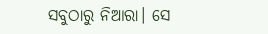ସବୁଠାରୁ ନିଆରା। ସେ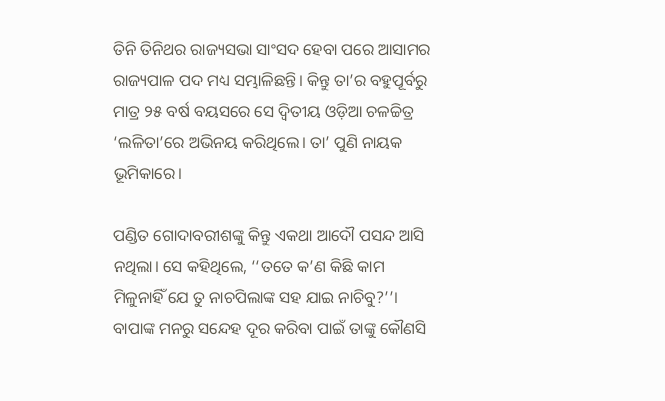ତିନି ତିନିଥର ରାଜ୍ୟସଭା ସାଂସଦ ହେବା ପରେ ଆସାମର ରାଜ୍ୟପାଳ ପଦ ମଧ୍ୟ ସମ୍ଭାଳିଛନ୍ତି। କିନ୍ତୁ ତା’ର ବହୁପୂର୍ବରୁ ମାତ୍ର ୨୫ ବର୍ଷ ବୟସରେ ସେ ଦ୍ବିତୀୟ ଓଡ଼ିଆ ଚଳଚ୍ଚିତ୍ର ‘ଲଳିତା’ରେ ଅଭିନୟ କରିଥିଲେ। ତା’ ପୁଣି ନାୟକ ଭୂମିକାରେ।

ପଣ୍ଡିତ ଗୋଦାବରୀଶଙ୍କୁ କିନ୍ତୁ ଏକଥା ଆଦୌ ପସନ୍ଦ ଆସି ନଥିଲା। ସେ କହିଥିଲେ, ‘‘ତତେ କ’ଣ କିଛି କାମ ମିଳୁନାହିଁ ଯେ ତୁ ନାଚପିଲାଙ୍କ ସହ ଯାଇ ନାଚିବୁ?’’। ବାପାଙ୍କ ମନରୁ ସନ୍ଦେହ ଦୂର କରିବା ପାଇଁ ତାଙ୍କୁ କୌଣସି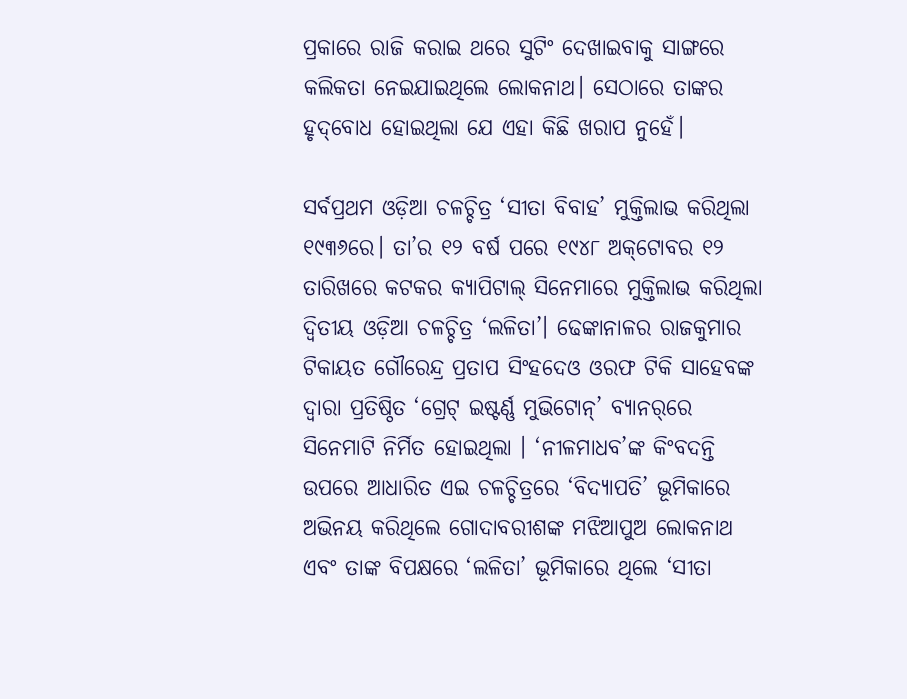ପ୍ରକାରେ ରାଜି କରାଇ ଥରେ ସୁଟିଂ ଦେଖାଇବାକୁ ସାଙ୍ଗରେ କଲିକତା ନେଇଯାଇଥିଲେ ଲୋକନାଥ। ସେଠାରେ ତାଙ୍କର ହୃଦ୍‌ବୋଧ ହୋଇଥିଲା ‌ଯେ ଏହା କିଛି ଖରାପ ନୁହେଁ।

ସର୍ବପ୍ରଥମ ଓଡ଼ିଆ ଚଳଚ୍ଚିତ୍ର ‘ସୀତା ବିବାହ’ ମୁକ୍ତିଲାଭ କରିଥିଲା ୧୯୩୬ରେ। ତା’ର ୧୨ ବର୍ଷ ପରେ ୧୯୪୮ ଅକ୍‌ଟୋବର ୧୨ ତାରିଖରେ କଟକର କ୍ୟାପିଟାଲ୍ ସିନେମାରେ ମୁକ୍ତିଲାଭ କରିଥିଲା ଦ୍ବିତୀୟ ଓଡ଼ିଆ ଚଳଚ୍ଚିତ୍ର ‘ଲଳିତା’। ଢେଙ୍କାନାଳର ରାଜକୁମାର ଟିକାୟତ ଗୌରେନ୍ଦ୍ର ପ୍ରତାପ ସିଂହଦେଓ ଓରଫ ଟିକି ସାହେବଙ୍କ ଦ୍ବାରା ପ୍ରତିଷ୍ଠିତ ‘ଗ୍ରେଟ୍ ଇଷ୍ଟର୍ଣ୍ଣ ମୁଭିଟୋନ୍’ ବ୍ୟାନର୍‌ରେ ସିନେମାଟି ନିର୍ମିତ ହୋଇଥିଲା । ‘ନୀଳମାଧବ’ଙ୍କ କିଂବଦନ୍ତି ଉପରେ ଆଧାରିତ ଏଇ ଚଳଚ୍ଚିତ୍ରରେ ‘ବିଦ୍ୟାପତି’ ଭୂମିକାରେ ଅଭିନୟ କରିଥିଲେ ଗୋଦାବରୀଶଙ୍କ ମଝିଆପୁଅ ଲୋକନାଥ ଏବଂ ତାଙ୍କ ବିପକ୍ଷରେ ‘ଲଳିତା’ ଭୂମିକାରେ ଥିଲେ ‘ସୀତା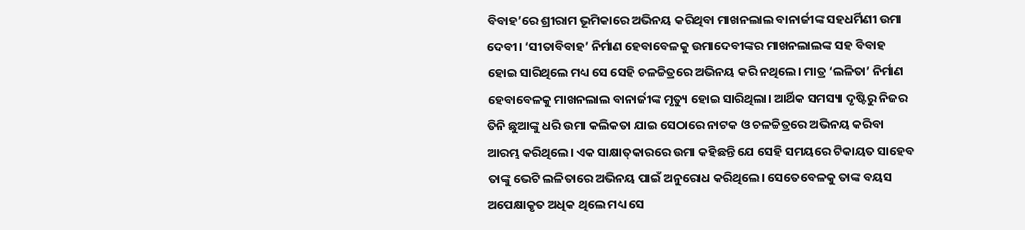ବିବାହ’ରେ ଶ୍ରୀରାମ ଭୂମିକାରେ ଅଭିନୟ କରିଥିବା ମାଖନଲାଲ ବାନାର୍ଜୀଙ୍କ ସହଧର୍ମିଣୀ ଉମା ଦେବୀ। ‘ସୀତାବିବାହ’ ନିର୍ମାଣ ହେବାବେଳକୁ ଉମାଦେବୀଙ୍କର ମାଖନଲାଲଙ୍କ ସହ ବିବାହ ହୋଇ ସାରିଥିଲେ ମଧ୍ୟ ସେ ସେହି ଚଳଚ୍ଚିତ୍ରରେ ଅଭିନୟ କରି ନଥିଲେ। ମାତ୍ର ‘ଲଳିତା’ ନିର୍ମାଣ ହେବାବେଳକୁ ମାଖନଲାଲ ବାନାର୍ଜୀଙ୍କ ମୃତ୍ୟୁ ହୋଇ ସାରିଥିଲା। ଆର୍ଥିକ ସମସ୍ୟା ଦୃଷ୍ଟିରୁ ନିଜର ତିନି ଛୁଆଙ୍କୁ ଧରି ଉମା କଲିକତା ଯାଇ ସେଠାରେ ନାଟକ ଓ ଚଳଚ୍ଚିତ୍ରରେ ଅଭିନୟ କରିବା ଆରମ୍ଭ କରିଥିଲେ। ଏକ ସାକ୍ଷାତ୍‌କାରରେ ଉମା କହିଛନ୍ତି ଯେ ସେହି ସମୟରେ ଟିକାୟତ ସାହେବ ତାଙ୍କୁ ଭେଟି ଲଳିତାରେ ଅଭିନୟ ପାଇଁ ଅନୁରୋଧ କରିଥିଲେ। ସେତେବେଳକୁ ତାଙ୍କ ବୟସ ଅପେକ୍ଷାକୃତ ଅଧିକ ଥିଲେ ମଧ୍ୟ ସେ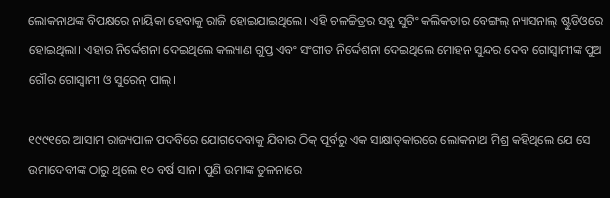ଲୋକନାଥଙ୍କ ବିପକ୍ଷରେ ନାୟିକା ହେବାକୁ ରାଜି ହୋଇଯାଇଥିଲେ। ଏହି ଚଳଚ୍ଚିତ୍ରର ସବୁ ସୁଟିଂ କଲିକତାର ବେଙ୍ଗଲ୍ ନ୍ୟାସନାଲ୍ ଷ୍ଟୁଡିଓରେ ହୋଇଥିଲା। ଏହାର ନିର୍ଦ୍ଦେଶନା ଦେଇଥିଲେ କଲ୍ୟାଣ ଗୁପ୍ତ ଏବଂ ସଂଗୀତ ନିର୍ଦ୍ଦେଶନା ଦେଇଥିଲେ ମୋହନ ସୁନ୍ଦର ଦେବ ଗୋସ୍ବାମୀଙ୍କ ପୁଅ ଗୌର ଗୋସ୍ବାମୀ ଓ ସୁରେନ୍‌ ପାଲ୍‌।

୧୯୯୧ରେ ଆସାମ ରାଜ୍ୟପାଳ ପଦବିରେ ଯୋଗଦେବାକୁ ଯିବାର ଠିକ୍ ପୂର୍ବରୁ ଏକ ସାକ୍ଷାତ୍‌କାରରେ ଲୋକନାଥ ମିଶ୍ର କହିଥିଲେ ଯେ ସେ ଉମାଦେବୀଙ୍କ ଠାରୁ ଥିଲେ ୧୦ ବର୍ଷ ସାନ। ପୁଣି ଉମାଙ୍କ ତୁଳନାରେ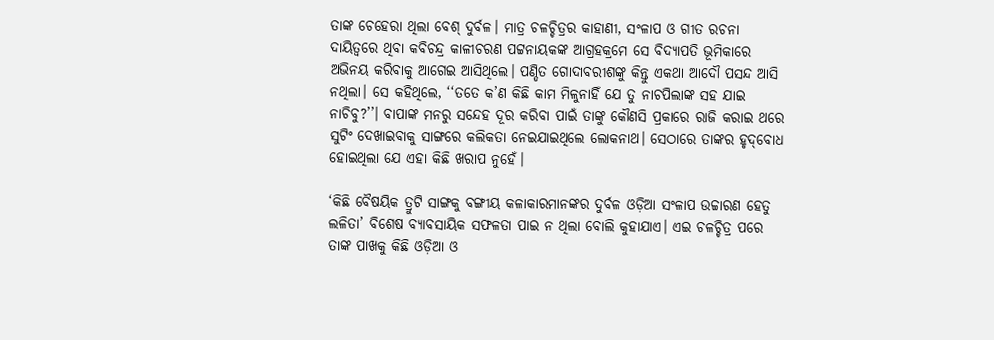ତାଙ୍କ ଚେହେରା ଥିଲା ବେଶ୍ ଦୁର୍ବଳ। ମାତ୍ର ଚଳଚ୍ଚିତ୍ରର କାହାଣୀ, ସଂଳାପ ଓ ଗୀତ ରଚନା ଦାୟିତ୍ବରେ ଥିବା କବିଚନ୍ଦ୍ର କାଳୀଚରଣ ପଟ୍ଟନାୟକଙ୍କ ଆଗ୍ରହକ୍ରମେ ସେ ବିଦ୍ୟାପତି ଭୂମିକାରେ ଅଭିନୟ କରିବାକୁ ଆଗେଇ ଆସିଥିଲେ। ପଣ୍ଡିତ ଗୋଦାବରୀଶଙ୍କୁ କିନ୍ତୁ ଏକଥା ଆଦୌ ପସନ୍ଦ ଆସି ନଥିଲା। ସେ କହିଥିଲେ, ‘‘ତତେ କ’ଣ କିଛି କାମ ମିଳୁନାହିଁ ଯେ ତୁ ନାଚପିଲାଙ୍କ ସହ ଯାଇ ନାଚିବୁ?’’। ବାପାଙ୍କ ମନରୁ ସନ୍ଦେହ ଦୂର କରିବା ପାଇଁ ତାଙ୍କୁ କୌଣସି ପ୍ରକାରେ ରାଜି କରାଇ ଥରେ ସୁଟିଂ ଦେଖାଇବାକୁ ସାଙ୍ଗରେ କଲିକତା ନେଇଯାଇଥିଲେ ଲୋକନାଥ। ସେଠାରେ ତାଙ୍କର ହୃଦ୍‌ବୋଧ ହୋଇଥିଲା ‌ଯେ ଏହା କିଛି ଖରାପ ନୁହେଁ।

‘କିଛି ବୈଷୟିକ ତ୍ରୁଟି ସାଙ୍ଗକୁ ବଙ୍ଗୀୟ କଳାକାରମାନଙ୍କର ଦୁର୍ବଳ ଓଡ଼ିଆ ସଂଳାପ ଉଚ୍ଚାରଣ ହେତୁ ଲଳିତା’ ବିଶେଷ ବ୍ୟାବସାୟିକ ସଫଳତା ପାଇ ନ ଥିଲା ବୋଲି କୁହାଯାଏ। ଏଇ ଚଳଚ୍ଚିତ୍ର ପରେ ତାଙ୍କ ପାଖକୁ କିଛି ଓଡ଼ିଆ ଓ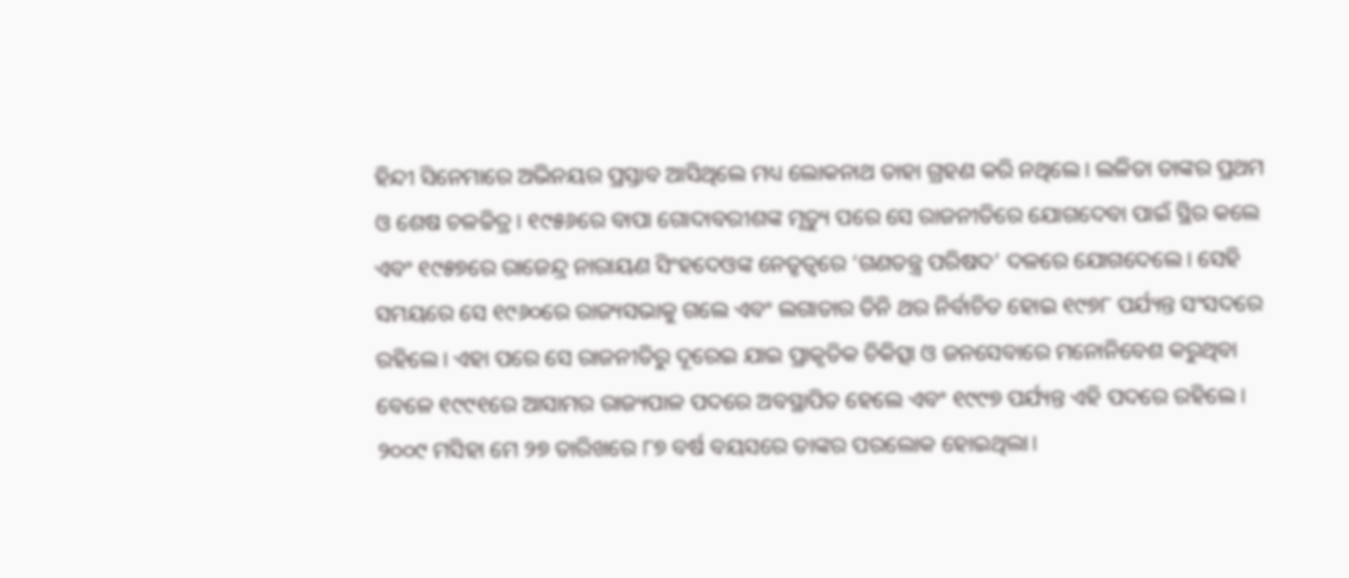ହିନ୍ଦୀ ସିନେମାରେ ଅଭିନୟର ପ୍ରସ୍ତାବ ଆସିଥିଲେ ମଧ୍ୟ ଲୋକନାଥ ତାହା ଗ୍ରହଣ କରି ନଥିଲେ। ଲଳିତା ତାଙ୍କର ପ୍ରଥମ ଓ ଶେଷ ଚଳଚ୍ଚିତ୍ର। ୧୯୫୬ରେ ବାପା ଗୋଦାବରୀଶଙ୍କ ମୃତ୍ୟୁ ପରେ ସେ ରାଜନୀତିରେ ଯୋଗଦେବା ପାଇଁ ସ୍ଥିର କଲେ ଏବଂ ୧୯୫୭ରେ ରାଜେନ୍ଦ୍ର ନାରାୟଣ ସିଂହଦେଓଙ୍କ ନେତୃତ୍ବରେ ‘ଗଣତନ୍ତ୍ର ପରିଷଦ’ ଦଳରେ ଯୋଗଦେଲେ। ସେହି ସମୟରେ ସେ ୧୯୬୦ରେ ରାଜ୍ୟସଭାକୁ ଗଲେ ଏବଂ ଲଗାତାର ତିନି ଥର ନିର୍ବାଚିତ ହୋଇ ୧୯୭୮ ପର୍ଯ୍ୟନ୍ତ ସଂସଦରେ ରହିଲେ। ଏହା ପରେ ସେ ରାଜନୀତିରୁ ଦୂରେଇ ଯାଇ ପ୍ରାକୃତିକ ଚିକିତ୍ସା ଓ ଜନସେବାରେ ମନୋନିବେଶ କରୁଥିବା ବେଳେ ୧୯୯୧ରେ ଆସାମର ରାଜ୍ୟପାଳ ପଦରେ ଅବସ୍ଥାପିତ ହେଲେ ଏବଂ ୧୯୯୭ ପର୍ଯ୍ୟନ୍ତ ଏହି ପଦରେ ରହିଲେ। ୨୦୦୯ ମସିହା ମେ ୨୭ ତାରିଖରେ ୮୭ ବର୍ଷ ବୟସରେ ତାଙ୍କର ପରଲୋକ ହୋଇଥିଲା।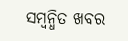ସମ୍ବନ୍ଧିତ ଖବର